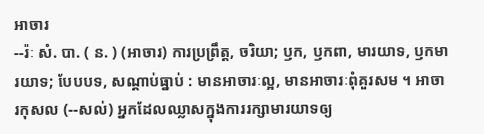អាចារ
--រ៉ៈ សំ. បា. ( ន. ) (អាចារ) ការប្រព្រឹត្ត, ចរិយា; ឫក, ឫកពា, មារយាទ, ឫកមារយាទ; បែបបទ, សណ្ដាប់ធ្នាប់ : មានអាចារៈល្អ, មានអាចារៈពុំគួរសម ។ អាចារកុសល (--សល់) អ្នកដែលឈ្លាសក្នុងការរក្សាមារយាទឲ្យ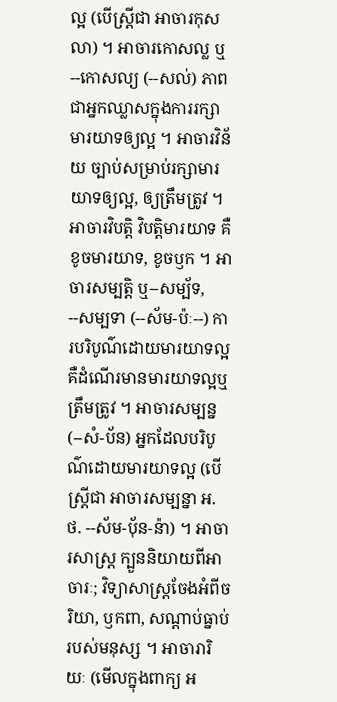ល្អ (បើស្ត្រីជា អាចារកុសលា) ។ អាចារកោសល្ល ឬ --កោសល្យ (--សល់) ភាពជាអ្នកឈ្លាសក្នុងការរក្សាមារយាទឲ្យល្អ ។ អាចារវិន័យ ច្បាប់សម្រាប់រក្សាមារយាទឲ្យល្អ, ឲ្យត្រឹមត្រូវ ។ អាចារវិបត្តិ វិបត្តិមារយាទ គឺខូចមារយាទ, ខូចឫក ។ អាចារសម្បត្តិ ឬ--សម្ប័ទ, --សម្បទា (--ស័ម-ប៉ៈ--) ការបរិបូណ៌ដោយមារយាទល្អ គឺដំណើរមានមារយាទល្អឬត្រឹមត្រូវ ។ អាចារសម្បន្ន (--សំ-ប័ន) អ្នកដែលបរិបូណ៌ដោយមារយាទល្អ (បើស្ត្រីជា អាចារសម្បន្នា អ. ថ. --ស័ម-បុ័ន-ន៉ា) ។ អាចារសាស្រ្ត ក្បួននិយាយពីអាចារៈ; វិទ្យាសាស្រ្តចែងអំពីចរិយា, ឫកពា, សណ្តាប់ធ្នាប់របស់មនុស្ស ។ អាចារារិយៈ (មើលក្នុងពាក្យ អ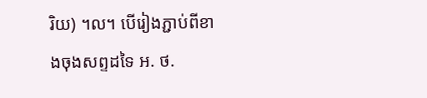រិយ) ។ល។ បើរៀងភ្ជាប់ពីខាងចុងសព្ទដទៃ អ. ថ.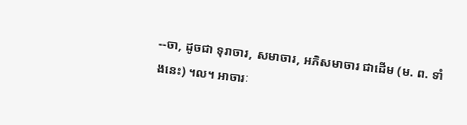--ចា, ដូចជា ទុរាចារ, សមាចារ, អភិសមាចារ ជាដើម (ម. ព. ទាំងនេះ) ។ល។ អាចារៈ